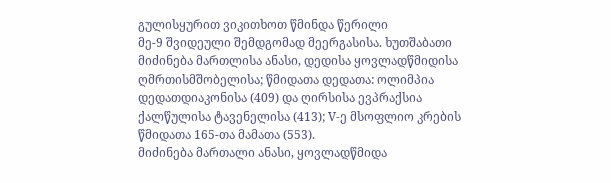გულისყურით ვიკითხოთ წმინდა წერილი
მე-9 შვიდეული შემდგომად მეერგასისა. ხუთშაბათი
მიძინება მართლისა ანასი, დედისა ყოვლადწმიდისა ღმრთისმშობელისა; წმიდათა დედათა: ოლიმპია დედათდიაკონისა (409) და ღირსისა ევპრაქსია ქალწულისა ტავენელისა (413); V-ე მსოფლიო კრების წმიდათა 165-თა მამათა (553).
მიძინება მართალი ანასი, ყოვლადწმიდა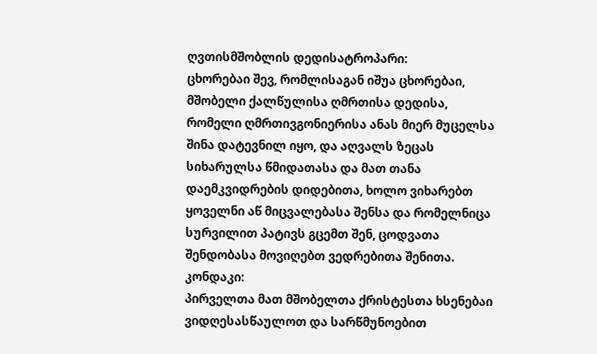ღვთისმშობლის დედისატროპარი:
ცხორებაი შევ, რომლისაგან იშუა ცხორებაი, მშობელი ქალწულისა ღმრთისა დედისა, რომელი ღმრთივგონიერისა ანას მიერ მუცელსა შინა დატევნილ იყო, და აღვალს ზეცას სიხარულსა წმიდათასა და მათ თანა დაემკვიდრების დიდებითა, ხოლო ვიხარებთ ყოველნი აწ მიცვალებასა შენსა და რომელნიცა სურვილით პატივს გცემთ შენ, ცოდვათა შენდობასა მოვიღებთ ვედრებითა შენითა.
კონდაკი:
პირველთა მათ მშობელთა ქრისტესთა ხსენებაი ვიდღესასწაულოთ და სარწმუნოებით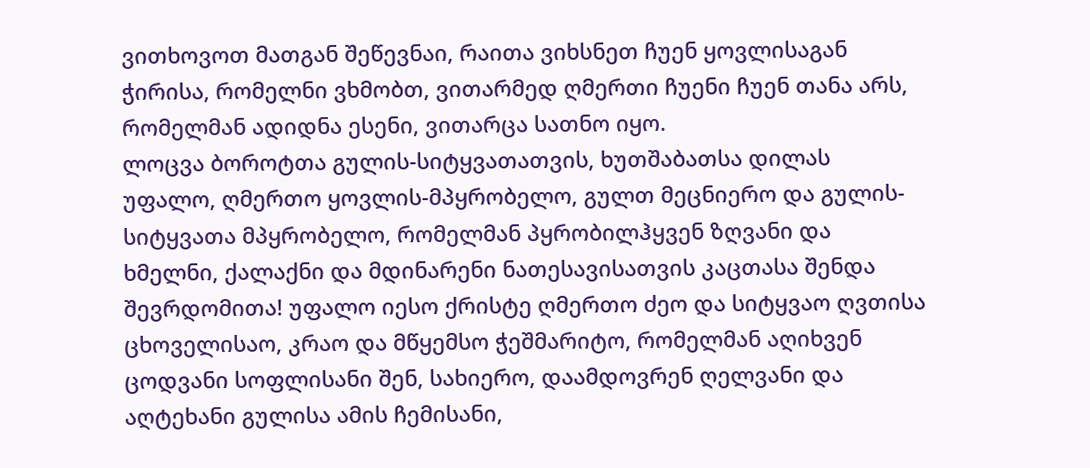ვითხოვოთ მათგან შეწევნაი, რაითა ვიხსნეთ ჩუენ ყოვლისაგან ჭირისა, რომელნი ვხმობთ, ვითარმედ ღმერთი ჩუენი ჩუენ თანა არს, რომელმან ადიდნა ესენი, ვითარცა სათნო იყო.
ლოცვა ბოროტთა გულის-სიტყვათათვის, ხუთშაბათსა დილას
უფალო, ღმერთო ყოვლის-მპყრობელო, გულთ მეცნიერო და გულის-სიტყვათა მპყრობელო, რომელმან პყრობილჰყვენ ზღვანი და ხმელნი, ქალაქნი და მდინარენი ნათესავისათვის კაცთასა შენდა შევრდომითა! უფალო იესო ქრისტე ღმერთო ძეო და სიტყვაო ღვთისა ცხოველისაო, კრაო და მწყემსო ჭეშმარიტო, რომელმან აღიხვენ ცოდვანი სოფლისანი შენ, სახიერო, დაამდოვრენ ღელვანი და აღტეხანი გულისა ამის ჩემისანი,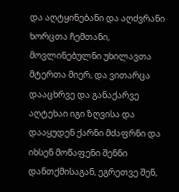და აღტყინებანი და აღძვრანი ხორცთა ჩემთანი, მოვლინებულნი უხილავთა მტერთა მიერ, და ვითარცა დააცხრვე და განაქარვე აღტეხაი იგი ზღვისა და დააყუდენ ქარნი მძაფრნი და იხსენ მოწაფენი შენნი დანთქმისაგან, ეგრეთვე შენ,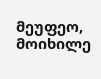მეუფეო, მოიხილე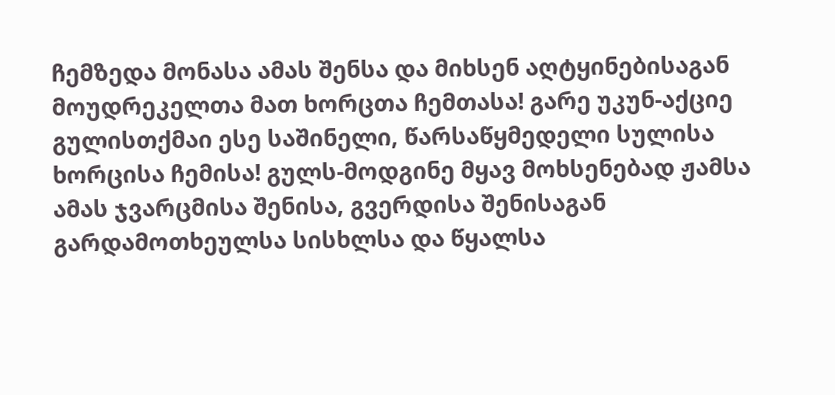ჩემზედა მონასა ამას შენსა და მიხსენ აღტყინებისაგან მოუდრეკელთა მათ ხორცთა ჩემთასა! გარე უკუნ-აქციე გულისთქმაი ესე საშინელი, წარსაწყმედელი სულისა ხორცისა ჩემისა! გულს-მოდგინე მყავ მოხსენებად ჟამსა ამას ჯვარცმისა შენისა, გვერდისა შენისაგან გარდამოთხეულსა სისხლსა და წყალსა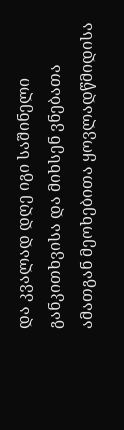და კვალად დღე იგი საშინელი განკითხვისა და მიხსენ ვნებათა ამათგან მეოხებითა ყოვლადწმიდისა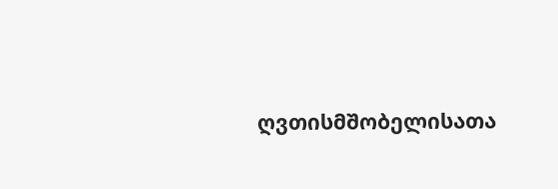ღვთისმშობელისათა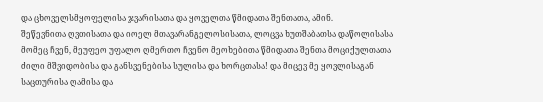და ცხოველსმყოფელისა ჯვარისათა და ყოველთა წმიდათა შენთათა, ამინ.
შეწევნითა ღვთისათა და იოელ მთავარანგელოსისათა, ლოცვა ხუთშაბათსა დაწოლისასა
მომეც ჩვენ, მეუფეო უფალო ღმერთო ჩვენო მეოხებითა წმიდათა შენთა მოციქულთათა ძილი მშვიდობისა და განსვენებისა სულისა და ხორცთასა! და მიცევ მე ყოვლისაგან საცთურისა ღამისა და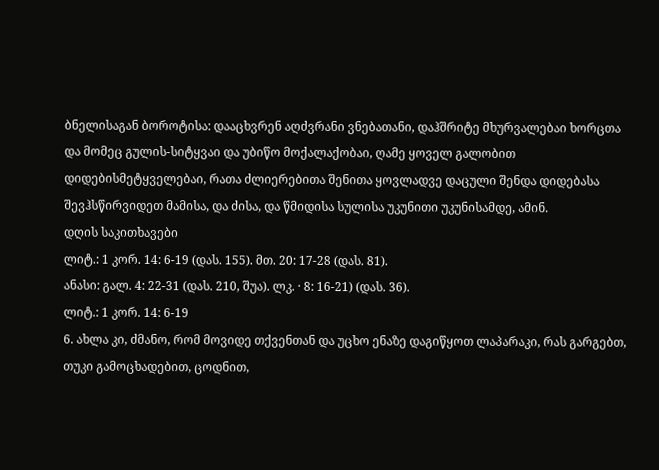ბნელისაგან ბოროტისა: დააცხვრენ აღძვრანი ვნებათანი, დაჰშრიტე მხურვალებაი ხორცთა და მომეც გულის-სიტყვაი და უბიწო მოქალაქობაი, ღამე ყოველ გალობით დიდებისმეტყველებაი, რათა ძლიერებითა შენითა ყოვლადვე დაცული შენდა დიდებასა შევჰსწირვიდეთ მამისა, და ძისა, და წმიდისა სულისა უკუნითი უკუნისამდე, ამინ.
დღის საკითხავები
ლიტ.: 1 კორ. 14: 6-19 (დას. 155). მთ. 20: 17-28 (დას. 81).
ანასი: გალ. 4: 22-31 (დას. 210, შუა). ლკ. · 8: 16-21) (დას. 36).
ლიტ.: 1 კორ. 14: 6-19
6. ახლა კი, ძმანო, რომ მოვიდე თქვენთან და უცხო ენაზე დაგიწყოთ ლაპარაკი, რას გარგებთ, თუკი გამოცხადებით, ცოდნით,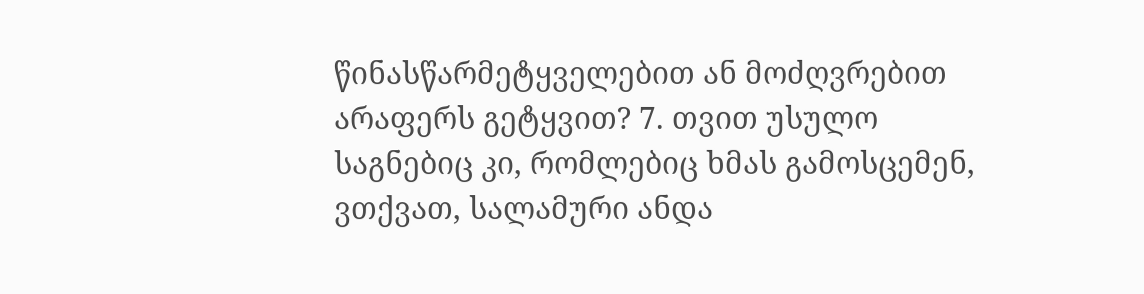წინასწარმეტყველებით ან მოძღვრებით არაფერს გეტყვით? 7. თვით უსულო საგნებიც კი, რომლებიც ხმას გამოსცემენ, ვთქვათ, სალამური ანდა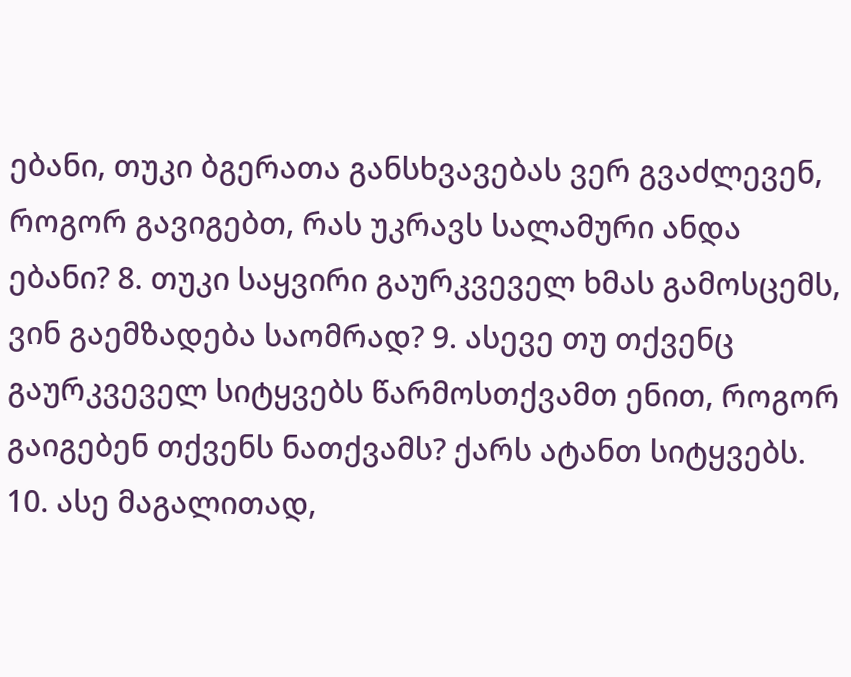ებანი, თუკი ბგერათა განსხვავებას ვერ გვაძლევენ, როგორ გავიგებთ, რას უკრავს სალამური ანდა ებანი? 8. თუკი საყვირი გაურკვეველ ხმას გამოსცემს, ვინ გაემზადება საომრად? 9. ასევე თუ თქვენც გაურკვეველ სიტყვებს წარმოსთქვამთ ენით, როგორ გაიგებენ თქვენს ნათქვამს? ქარს ატანთ სიტყვებს. 10. ასე მაგალითად,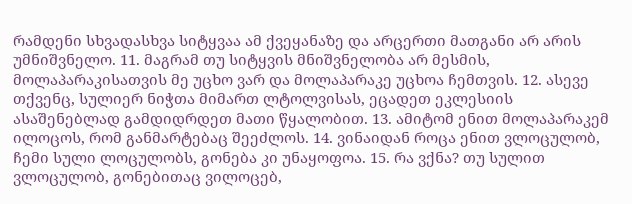რამდენი სხვადასხვა სიტყვაა ამ ქვეყანაზე და არცერთი მათგანი არ არის უმნიშვნელო. 11. მაგრამ თუ სიტყვის მნიშვნელობა არ მესმის, მოლაპარაკისათვის მე უცხო ვარ და მოლაპარაკე უცხოა ჩემთვის. 12. ასევე თქვენც, სულიერ ნიჭთა მიმართ ლტოლვისას, ეცადეთ ეკლესიის ასაშენებლად გამდიდრდეთ მათი წყალობით. 13. ამიტომ ენით მოლაპარაკემ ილოცოს, რომ განმარტებაც შეეძლოს. 14. ვინაიდან როცა ენით ვლოცულობ, ჩემი სული ლოცულობს, გონება კი უნაყოფოა. 15. რა ვქნა? თუ სულით ვლოცულობ, გონებითაც ვილოცებ,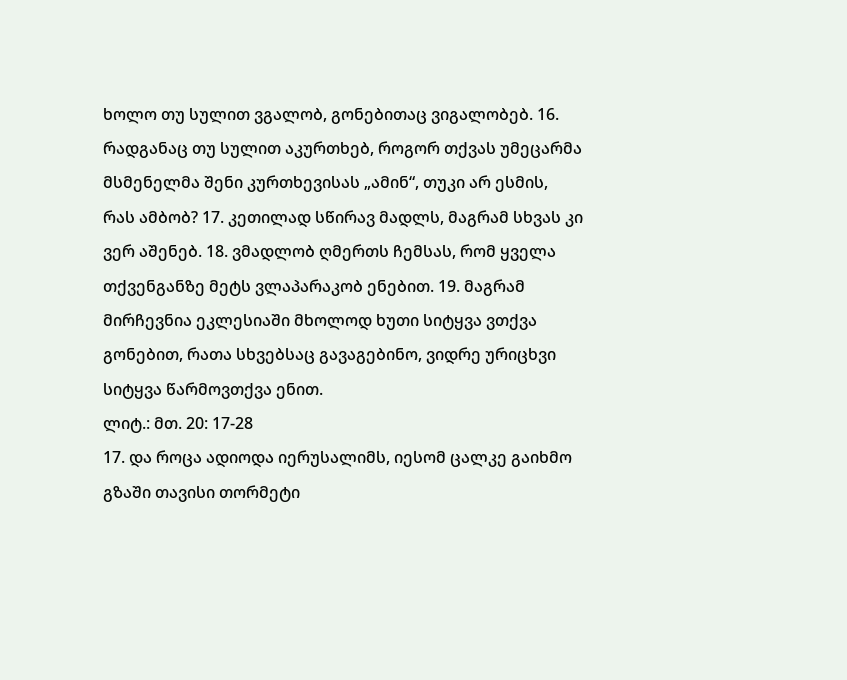ხოლო თუ სულით ვგალობ, გონებითაც ვიგალობებ. 16. რადგანაც თუ სულით აკურთხებ, როგორ თქვას უმეცარმა მსმენელმა შენი კურთხევისას „ამინ“, თუკი არ ესმის, რას ამბობ? 17. კეთილად სწირავ მადლს, მაგრამ სხვას კი ვერ აშენებ. 18. ვმადლობ ღმერთს ჩემსას, რომ ყველა თქვენგანზე მეტს ვლაპარაკობ ენებით. 19. მაგრამ მირჩევნია ეკლესიაში მხოლოდ ხუთი სიტყვა ვთქვა გონებით, რათა სხვებსაც გავაგებინო, ვიდრე ურიცხვი სიტყვა წარმოვთქვა ენით.
ლიტ.: მთ. 20: 17-28
17. და როცა ადიოდა იერუსალიმს, იესომ ცალკე გაიხმო გზაში თავისი თორმეტი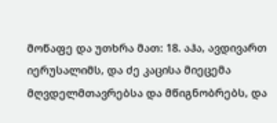მოწაფე და უთხრა მათ: 18. აჰა, ავდივართ იერუსალიმს, და ძე კაცისა მიეცემა მღვდელმთავრებსა და მწიგნობრებს, და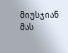მიუსჯიან მას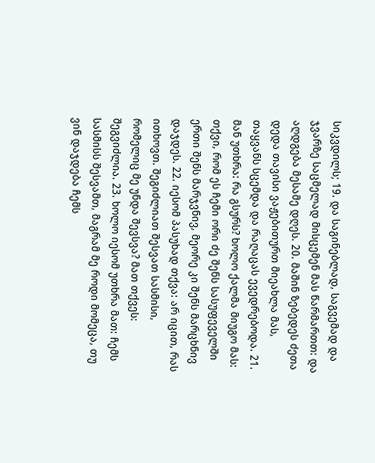სიკვდილს; 19. და საგინებლად, საგვემად და ჯვარზე საცმელად მისცემენ მას წარმართთ: და აღდგება მესამე დღეს. 20. მაშინ ზებედეს ძეთა დედა თავისი ვაჟებითურთ მიეახლა მას, თაყვანს სცემდა და რაღაცას ევედრებოდა. 21. მან უთხრა: რა გსურს? ხოლო ქალმა მიუგო მას: თქვი, რომ ეს ჩემი ორი ძე შენს სასუფეველში ერთი შენს მარჯვნივ, მეორე კი შენს მარცხნივ დაჯდეს. 22. იესომ პასუხად თქვა: არ იცით, რას ითხოვთ. შეგიძლიათ შესვათ სასმისი, რომელიც მე უნდა შევსვა? მათ თქვეს: შეგვიძლია. 23. ხოლო იესომ უთხრა მათ: ჩემს სასმისს შესვამთ, მაგრამ მე როდი მომეცა, თუ ვინ დაჯდება ჩემს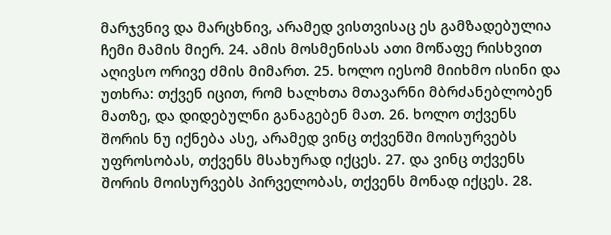მარჯვნივ და მარცხნივ, არამედ ვისთვისაც ეს გამზადებულია ჩემი მამის მიერ. 24. ამის მოსმენისას ათი მოწაფე რისხვით აღივსო ორივე ძმის მიმართ. 25. ხოლო იესომ მიიხმო ისინი და უთხრა: თქვენ იცით, რომ ხალხთა მთავარნი მბრძანებლობენ მათზე, და დიდებულნი განაგებენ მათ. 26. ხოლო თქვენს შორის ნუ იქნება ასე, არამედ ვინც თქვენში მოისურვებს უფროსობას, თქვენს მსახურად იქცეს. 27. და ვინც თქვენს შორის მოისურვებს პირველობას, თქვენს მონად იქცეს. 28.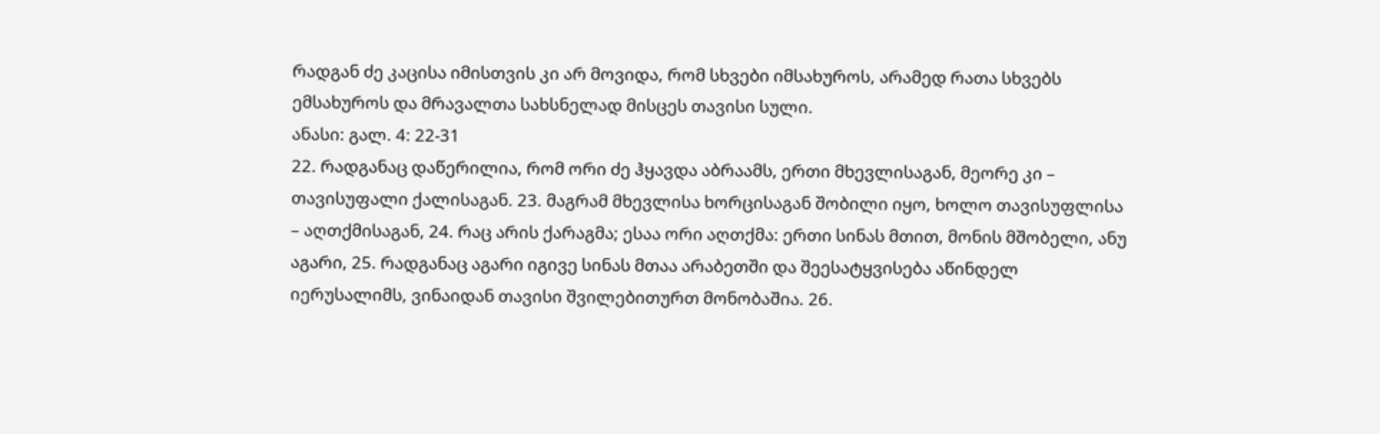რადგან ძე კაცისა იმისთვის კი არ მოვიდა, რომ სხვები იმსახუროს, არამედ რათა სხვებს ემსახუროს და მრავალთა სახსნელად მისცეს თავისი სული.
ანასი: გალ. 4: 22-31
22. რადგანაც დაწერილია, რომ ორი ძე ჰყავდა აბრაამს, ერთი მხევლისაგან, მეორე კი – თავისუფალი ქალისაგან. 23. მაგრამ მხევლისა ხორცისაგან შობილი იყო, ხოლო თავისუფლისა – აღთქმისაგან, 24. რაც არის ქარაგმა; ესაა ორი აღთქმა: ერთი სინას მთით, მონის მშობელი, ანუ აგარი, 25. რადგანაც აგარი იგივე სინას მთაა არაბეთში და შეესატყვისება აწინდელ იერუსალიმს, ვინაიდან თავისი შვილებითურთ მონობაშია. 26.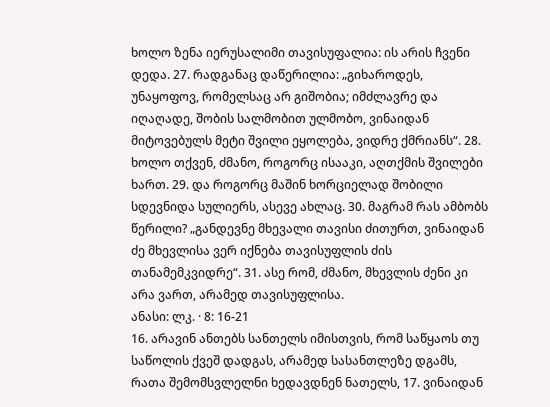ხოლო ზენა იერუსალიმი თავისუფალია: ის არის ჩვენი დედა. 27. რადგანაც დაწერილია: „გიხაროდეს, უნაყოფოვ, რომელსაც არ გიშობია; იმძლავრე და იღაღადე, შობის სალმობით ულმობო, ვინაიდან მიტოვებულს მეტი შვილი ეყოლება, ვიდრე ქმრიანს“. 28. ხოლო თქვენ, ძმანო, როგორც ისააკი, აღთქმის შვილები ხართ. 29. და როგორც მაშინ ხორციელად შობილი სდევნიდა სულიერს, ასევე ახლაც. 30. მაგრამ რას ამბობს წერილი? „განდევნე მხევალი თავისი ძითურთ, ვინაიდან ძე მხევლისა ვერ იქნება თავისუფლის ძის თანამემკვიდრე“. 31. ასე რომ, ძმანო, მხევლის ძენი კი არა ვართ, არამედ თავისუფლისა.
ანასი: ლკ. · 8: 16-21
16. არავინ ანთებს სანთელს იმისთვის, რომ საწყაოს თუ საწოლის ქვეშ დადგას, არამედ სასანთლეზე დგამს, რათა შემომსვლელნი ხედავდნენ ნათელს, 17. ვინაიდან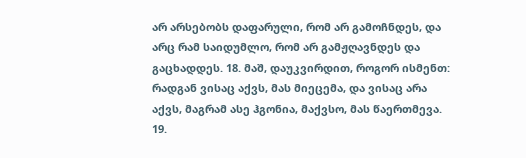არ არსებობს დაფარული, რომ არ გამოჩნდეს, და არც რამ საიდუმლო, რომ არ გამჟღავნდეს და გაცხადდეს. 18. მაშ, დაუკვირდით, როგორ ისმენთ: რადგან ვისაც აქვს, მას მიეცემა, და ვისაც არა აქვს, მაგრამ ასე ჰგონია, მაქვსო, მას წაერთმევა. 19.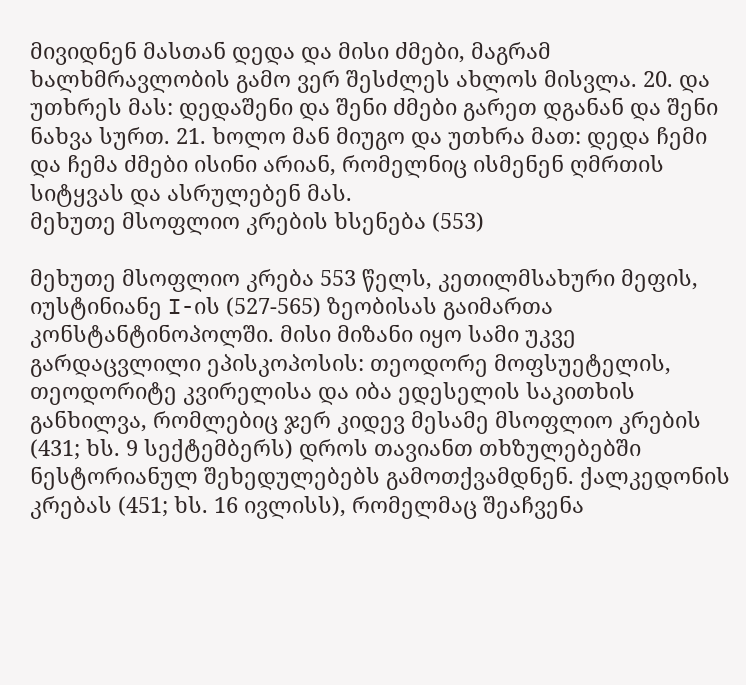მივიდნენ მასთან დედა და მისი ძმები, მაგრამ ხალხმრავლობის გამო ვერ შესძლეს ახლოს მისვლა. 20. და უთხრეს მას: დედაშენი და შენი ძმები გარეთ დგანან და შენი ნახვა სურთ. 21. ხოლო მან მიუგო და უთხრა მათ: დედა ჩემი და ჩემა ძმები ისინი არიან, რომელნიც ისმენენ ღმრთის სიტყვას და ასრულებენ მას.
მეხუთე მსოფლიო კრების ხსენება (553)

მეხუთე მსოფლიო კრება 553 წელს, კეთილმსახური მეფის, იუსტინიანე I-ის (527-565) ზეობისას გაიმართა კონსტანტინოპოლში. მისი მიზანი იყო სამი უკვე გარდაცვლილი ეპისკოპოსის: თეოდორე მოფსუეტელის, თეოდორიტე კვირელისა და იბა ედესელის საკითხის განხილვა, რომლებიც ჯერ კიდევ მესამე მსოფლიო კრების (431; ხს. 9 სექტემბერს) დროს თავიანთ თხზულებებში ნესტორიანულ შეხედულებებს გამოთქვამდნენ. ქალკედონის კრებას (451; ხს. 16 ივლისს), რომელმაც შეაჩვენა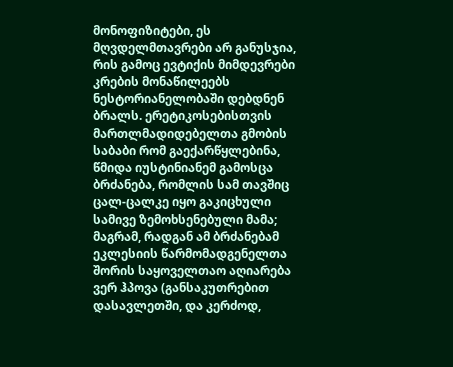მონოფიზიტები, ეს მღვდელმთავრები არ განუსჯია, რის გამოც ევტიქის მიმდევრები კრების მონაწილეებს ნესტორიანელობაში დებდნენ ბრალს. ერეტიკოსებისთვის მართლმადიდებელთა გმობის საბაბი რომ გაექარწყლებინა, წმიდა იუსტინიანემ გამოსცა ბრძანება, რომლის სამ თავშიც ცალ-ცალკე იყო გაკიცხული სამივე ზემოხსენებული მამა; მაგრამ, რადგან ამ ბრძანებამ ეკლესიის წარმომადგენელთა შორის საყოველთაო აღიარება ვერ ჰპოვა (განსაკუთრებით დასავლეთში, და კერძოდ,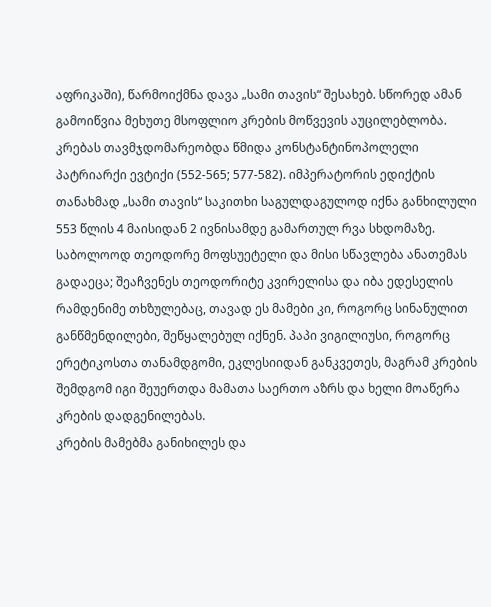აფრიკაში), წარმოიქმნა დავა „სამი თავის“ შესახებ. სწორედ ამან გამოიწვია მეხუთე მსოფლიო კრების მოწვევის აუცილებლობა.
კრებას თავმჯდომარეობდა წმიდა კონსტანტინოპოლელი პატრიარქი ევტიქი (552-565; 577-582). იმპერატორის ედიქტის თანახმად „სამი თავის“ საკითხი საგულდაგულოდ იქნა განხილული 553 წლის 4 მაისიდან 2 ივნისამდე გამართულ რვა სხდომაზე. საბოლოოდ თეოდორე მოფსუეტელი და მისი სწავლება ანათემას გადაეცა; შეაჩვენეს თეოდორიტე კვირელისა და იბა ედესელის რამდენიმე თხზულებაც, თავად ეს მამები კი, როგორც სინანულით განწმენდილები, შეწყალებულ იქნენ. პაპი ვიგილიუსი, როგორც ერეტიკოსთა თანამდგომი, ეკლესიიდან განკვეთეს, მაგრამ კრების შემდგომ იგი შეუერთდა მამათა საერთო აზრს და ხელი მოაწერა კრების დადგენილებას.
კრების მამებმა განიხილეს და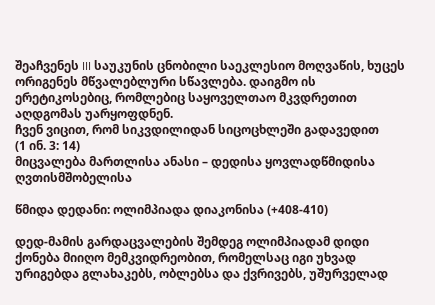შეაჩვენეს III საუკუნის ცნობილი საეკლესიო მოღვაწის, ხუცეს ორიგენეს მწვალებლური სწავლება. დაიგმო ის ერეტიკოსებიც, რომლებიც საყოველთაო მკვდრეთით აღდგომას უარყოფდნენ.
ჩვენ ვიცით, რომ სიკვდილიდან სიცოცხლეში გადავედით
(1 ინ. 3: 14)
მიცვალება მართლისა ანასი – დედისა ყოვლადწმიდისა ღვთისმშობელისა

წმიდა დედანი: ოლიმპიადა დიაკონისა (+408-410)

დედ-მამის გარდაცვალების შემდეგ ოლიმპიადამ დიდი ქონება მიიღო მემკვიდრეობით, რომელსაც იგი უხვად ურიგებდა გლახაკებს, ობლებსა და ქვრივებს, უშურველად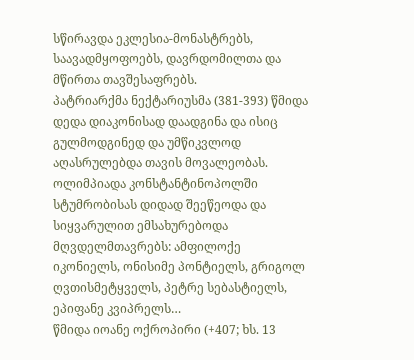სწირავდა ეკლესია-მონასტრებს, საავადმყოფოებს, დავრდომილთა და მწირთა თავშესაფრებს.
პატრიარქმა ნექტარიუსმა (381-393) წმიდა დედა დიაკონისად დაადგინა და ისიც გულმოდგინედ და უმწიკვლოდ აღასრულებდა თავის მოვალეობას.
ოლიმპიადა კონსტანტინოპოლში სტუმრობისას დიდად შეეწეოდა და სიყვარულით ემსახურებოდა მღვდელმთავრებს: ამფილოქე იკონიელს, ონისიმე პონტიელს, გრიგოლ ღვთისმეტყველს, პეტრე სებასტიელს, ეპიფანე კვიპრელს…
წმიდა იოანე ოქროპირი (+407; ხს. 13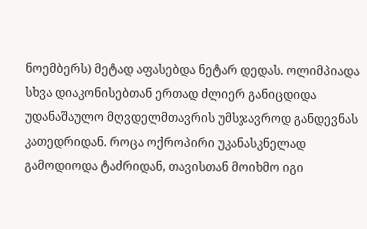ნოემბერს) მეტად აფასებდა ნეტარ დედას. ოლიმპიადა სხვა დიაკონისებთან ერთად ძლიერ განიცდიდა უდანაშაულო მღვდელმთავრის უმსჯავროდ განდევნას კათედრიდან. როცა ოქროპირი უკანასკნელად გამოდიოდა ტაძრიდან, თავისთან მოიხმო იგი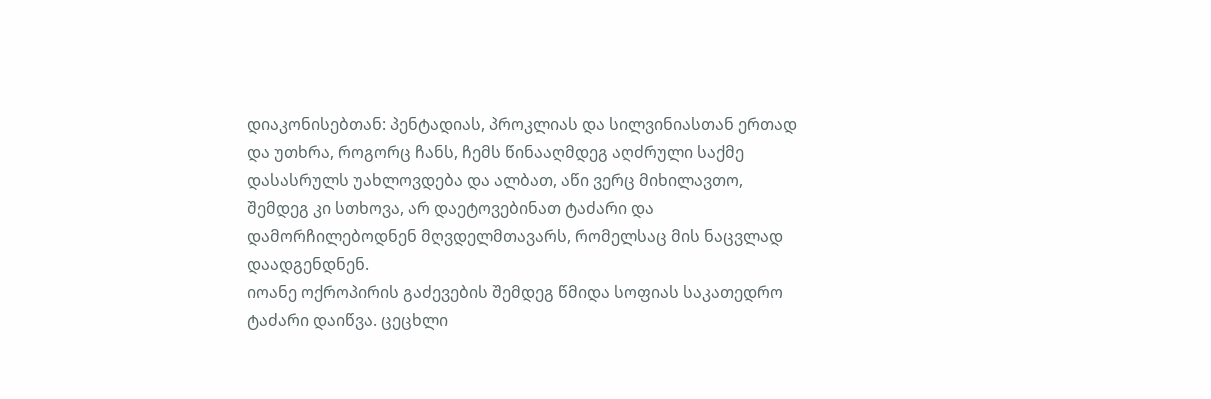დიაკონისებთან: პენტადიას, პროკლიას და სილვინიასთან ერთად და უთხრა, როგორც ჩანს, ჩემს წინააღმდეგ აღძრული საქმე დასასრულს უახლოვდება და ალბათ, აწი ვერც მიხილავთო, შემდეგ კი სთხოვა, არ დაეტოვებინათ ტაძარი და დამორჩილებოდნენ მღვდელმთავარს, რომელსაც მის ნაცვლად დაადგენდნენ.
იოანე ოქროპირის გაძევების შემდეგ წმიდა სოფიას საკათედრო ტაძარი დაიწვა. ცეცხლი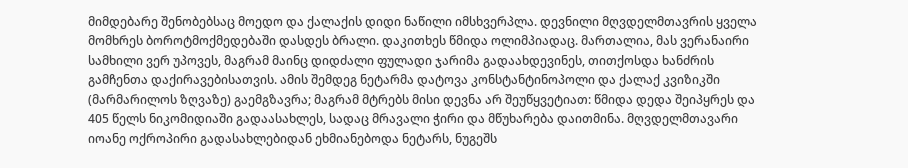მიმდებარე შენობებსაც მოედო და ქალაქის დიდი ნაწილი იმსხვერპლა. დევნილი მღვდელმთავრის ყველა მომხრეს ბოროტმოქმედებაში დასდეს ბრალი. დაკითხეს წმიდა ოლიმპიადაც. მართალია, მას ვერანაირი სამხილი ვერ უპოვეს, მაგრამ მაინც დიდძალი ფულადი ჯარიმა გადაახდევინეს, თითქოსდა ხანძრის გამჩენთა დაქირავებისათვის. ამის შემდეგ ნეტარმა დატოვა კონსტანტინოპოლი და ქალაქ კვიზიკში (მარმარილოს ზღვაზე) გაემგზავრა; მაგრამ მტრებს მისი დევნა არ შეუწყვეტიათ: წმიდა დედა შეიპყრეს და 405 წელს ნიკომიდიაში გადაასახლეს, სადაც მრავალი ჭირი და მწუხარება დაითმინა. მღვდელმთავარი იოანე ოქროპირი გადასახლებიდან ეხმიანებოდა ნეტარს, ნუგეშს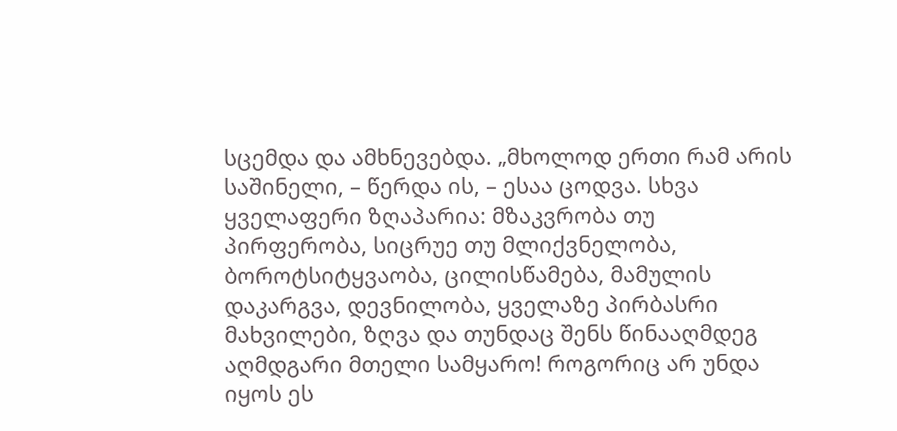სცემდა და ამხნევებდა. „მხოლოდ ერთი რამ არის საშინელი, – წერდა ის, – ესაა ცოდვა. სხვა ყველაფერი ზღაპარია: მზაკვრობა თუ პირფერობა, სიცრუე თუ მლიქვნელობა, ბოროტსიტყვაობა, ცილისწამება, მამულის დაკარგვა, დევნილობა, ყველაზე პირბასრი მახვილები, ზღვა და თუნდაც შენს წინააღმდეგ აღმდგარი მთელი სამყარო! როგორიც არ უნდა იყოს ეს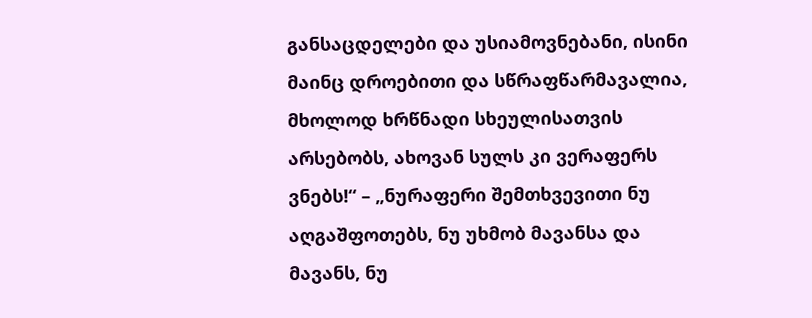განსაცდელები და უსიამოვნებანი, ისინი მაინც დროებითი და სწრაფწარმავალია, მხოლოდ ხრწნადი სხეულისათვის არსებობს, ახოვან სულს კი ვერაფერს ვნებს!“ – „ნურაფერი შემთხვევითი ნუ აღგაშფოთებს, ნუ უხმობ მავანსა და მავანს, ნუ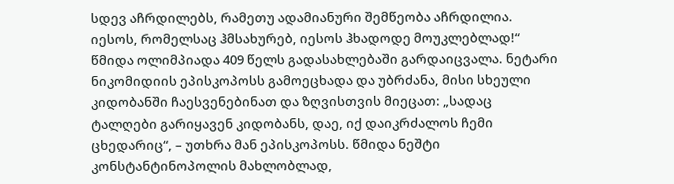სდევ აჩრდილებს, რამეთუ ადამიანური შემწეობა აჩრდილია. იესოს, რომელსაც ჰმსახურებ, იესოს ჰხადოდე მოუკლებლად!“
წმიდა ოლიმპიადა 409 წელს გადასახლებაში გარდაიცვალა. ნეტარი ნიკომიდიის ეპისკოპოსს გამოეცხადა და უბრძანა, მისი სხეული კიდობანში ჩაესვენებინათ და ზღვისთვის მიეცათ: „სადაც ტალღები გარიყავენ კიდობანს, დაე, იქ დაიკრძალოს ჩემი ცხედარიც“, – უთხრა მან ეპისკოპოსს. წმიდა ნეშტი კონსტანტინოპოლის მახლობლად,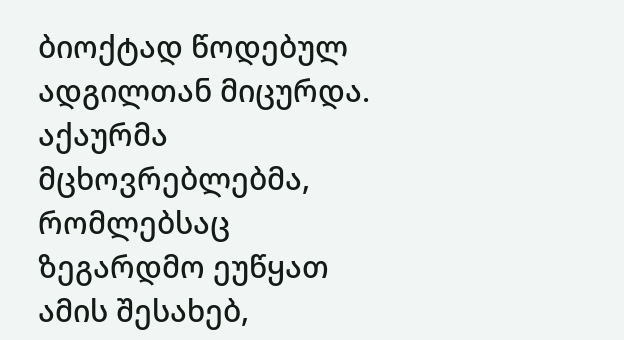ბიოქტად წოდებულ ადგილთან მიცურდა. აქაურმა მცხოვრებლებმა, რომლებსაც ზეგარდმო ეუწყათ ამის შესახებ,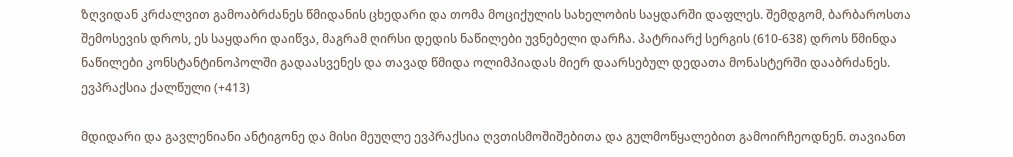ზღვიდან კრძალვით გამოაბრძანეს წმიდანის ცხედარი და თომა მოციქულის სახელობის საყდარში დაფლეს. შემდგომ, ბარბაროსთა შემოსევის დროს, ეს საყდარი დაიწვა, მაგრამ ღირსი დედის ნაწილები უვნებელი დარჩა. პატრიარქ სერგის (610-638) დროს წმინდა ნაწილები კონსტანტინოპოლში გადაასვენეს და თავად წმიდა ოლიმპიადას მიერ დაარსებულ დედათა მონასტერში დააბრძანეს.
ევპრაქსია ქალწული (+413)

მდიდარი და გავლენიანი ანტიგონე და მისი მეუღლე ევპრაქსია ღვთისმოშიშებითა და გულმოწყალებით გამოირჩეოდნენ. თავიანთ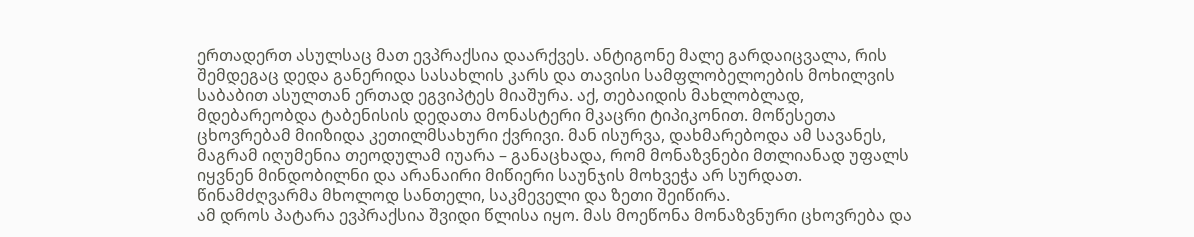ერთადერთ ასულსაც მათ ევპრაქსია დაარქვეს. ანტიგონე მალე გარდაიცვალა, რის შემდეგაც დედა განერიდა სასახლის კარს და თავისი სამფლობელოების მოხილვის საბაბით ასულთან ერთად ეგვიპტეს მიაშურა. აქ, თებაიდის მახლობლად, მდებარეობდა ტაბენისის დედათა მონასტერი მკაცრი ტიპიკონით. მოწესეთა ცხოვრებამ მიიზიდა კეთილმსახური ქვრივი. მან ისურვა, დახმარებოდა ამ სავანეს, მაგრამ იღუმენია თეოდულამ იუარა – განაცხადა, რომ მონაზვნები მთლიანად უფალს იყვნენ მინდობილნი და არანაირი მიწიერი საუნჯის მოხვეჭა არ სურდათ. წინამძღვარმა მხოლოდ სანთელი, საკმეველი და ზეთი შეიწირა.
ამ დროს პატარა ევპრაქსია შვიდი წლისა იყო. მას მოეწონა მონაზვნური ცხოვრება და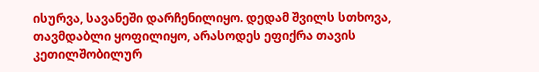ისურვა, სავანეში დარჩენილიყო. დედამ შვილს სთხოვა, თავმდაბლი ყოფილიყო, არასოდეს ეფიქრა თავის კეთილშობილურ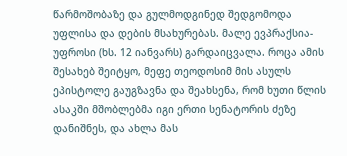წარმოშობაზე და გულმოდგინედ შედგომოდა უფლისა და დების მსახურებას. მალე ევპრაქსია-უფროსი (ხს. 12 იანვარს) გარდაიცვალა. როცა ამის შესახებ შეიტყო, მეფე თეოდოსიმ მის ასულს ეპისტოლე გაუგზავნა და შეახსენა, რომ ხუთი წლის ასაკში მშობლებმა იგი ერთი სენატორის ძეზე დანიშნეს, და ახლა მას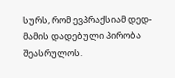სურს, რომ ევპრაქსიამ დედ-მამის დადებული პირობა შეასრულოს.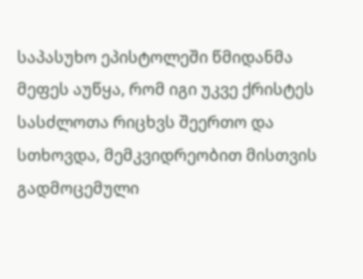საპასუხო ეპისტოლეში წმიდანმა მეფეს აუწყა, რომ იგი უკვე ქრისტეს სასძლოთა რიცხვს შეერთო და სთხოვდა, მემკვიდრეობით მისთვის გადმოცემული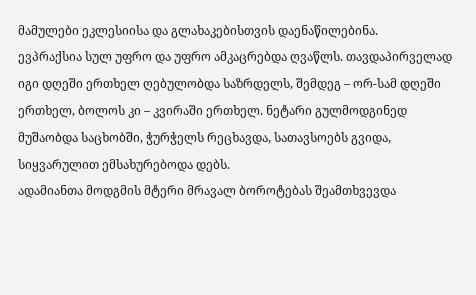მამულები ეკლესიისა და გლახაკებისთვის დაენაწილებინა.
ევპრაქსია სულ უფრო და უფრო ამკაცრებდა ღვაწლს. თავდაპირველად იგი დღეში ერთხელ ღებულობდა საზრდელს, შემდეგ – ორ-სამ დღეში ერთხელ, ბოლოს კი – კვირაში ერთხელ. ნეტარი გულმოდგინედ მუშაობდა საცხობში, ჭურჭელს რეცხავდა, სათავსოებს გვიდა, სიყვარულით ემსახურებოდა დებს.
ადამიანთა მოდგმის მტერი მრავალ ბოროტებას შეამთხვევდა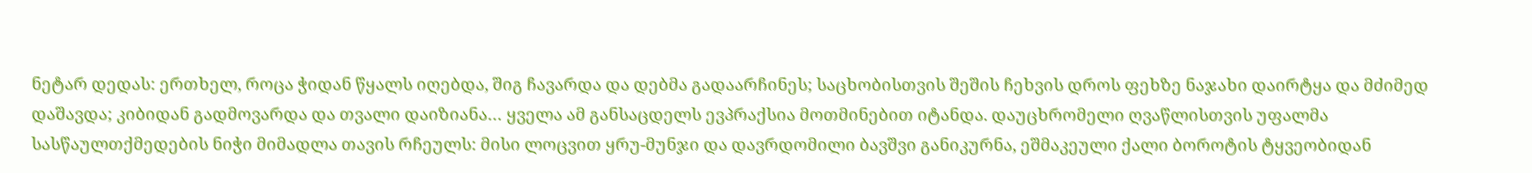ნეტარ დედას: ერთხელ, როცა ჭიდან წყალს იღებდა, შიგ ჩავარდა და დებმა გადაარჩინეს; საცხობისთვის შეშის ჩეხვის დროს ფეხზე ნაჯახი დაირტყა და მძიმედ დაშავდა; კიბიდან გადმოვარდა და თვალი დაიზიანა… ყველა ამ განსაცდელს ევპრაქსია მოთმინებით იტანდა. დაუცხრომელი ღვაწლისთვის უფალმა სასწაულთქმედების ნიჭი მიმადლა თავის რჩეულს: მისი ლოცვით ყრუ-მუნჯი და დავრდომილი ბავშვი განიკურნა, ეშმაკეული ქალი ბოროტის ტყვეობიდან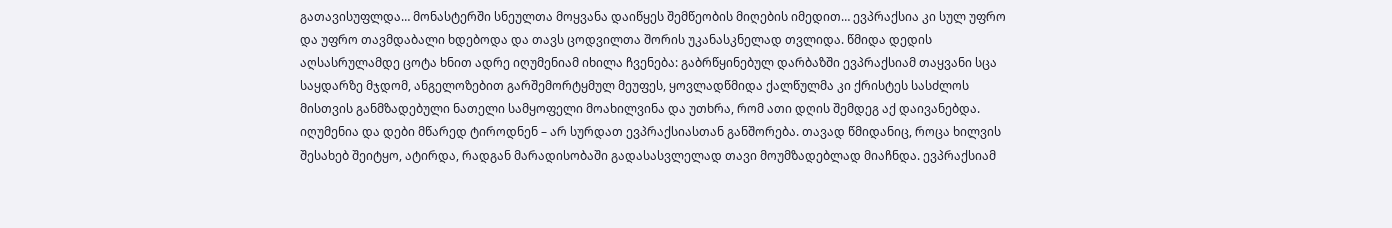გათავისუფლდა… მონასტერში სნეულთა მოყვანა დაიწყეს შემწეობის მიღების იმედით… ევპრაქსია კი სულ უფრო და უფრო თავმდაბალი ხდებოდა და თავს ცოდვილთა შორის უკანასკნელად თვლიდა. წმიდა დედის აღსასრულამდე ცოტა ხნით ადრე იღუმენიამ იხილა ჩვენება: გაბრწყინებულ დარბაზში ევპრაქსიამ თაყვანი სცა საყდარზე მჯდომ, ანგელოზებით გარშემორტყმულ მეუფეს, ყოვლადწმიდა ქალწულმა კი ქრისტეს სასძლოს მისთვის განმზადებული ნათელი სამყოფელი მოახილვინა და უთხრა, რომ ათი დღის შემდეგ აქ დაივანებდა. იღუმენია და დები მწარედ ტიროდნენ – არ სურდათ ევპრაქსიასთან განშორება. თავად წმიდანიც, როცა ხილვის შესახებ შეიტყო, ატირდა, რადგან მარადისობაში გადასასვლელად თავი მოუმზადებლად მიაჩნდა. ევპრაქსიამ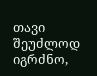თავი შეუძლოდ იგრძნო,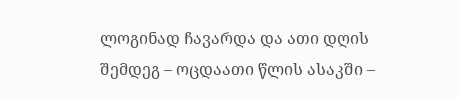ლოგინად ჩავარდა და ათი დღის შემდეგ – ოცდაათი წლის ასაკში –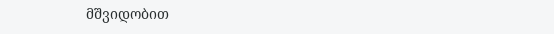მშვიდობით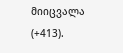მიიცვალა (+413).